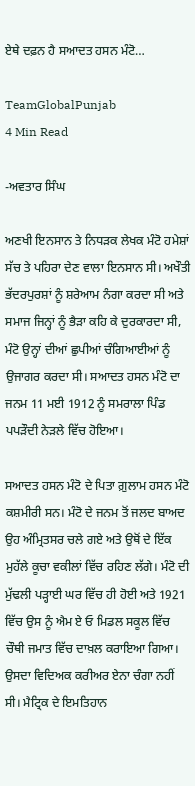ਏਥੇ ਦਫ਼ਨ ਹੈ ਸਆਦਤ ਹਸਨ ਮੰਟੋ…

TeamGlobalPunjab
4 Min Read

-ਅਵਤਾਰ ਸਿੰਘ

ਅਣਖੀ ਇਨਸਾਨ ਤੇ ਨਿਧੜਕ ਲੇਖਕ ਮੰਟੋ ਹਮੇਸ਼ਾਂ ਸੱਚ ਤੇ ਪਹਿਰਾ ਦੇਣ ਵਾਲਾ ਇਨਸਾਨ ਸੀ। ਅਖੌਤੀ ਭੱਦਰਪੁਰਸ਼ਾਂ ਨੂੰ ਸ਼ਰੇਆਮ ਨੰਗਾ ਕਰਦਾ ਸੀ ਅਤੇ ਸਮਾਜ ਜਿਨ੍ਹਾਂ ਨੂੰ ਭੈੜਾ ਕਹਿ ਕੇ ਦੁਰਕਾਰਦਾ ਸੀ, ਮੰਟੋ ਉਨ੍ਹਾਂ ਦੀਆਂ ਛੁਪੀਆਂ ਚੰਗਿਆਈਆਂ ਨੂੰ ਉਜਾਗਰ ਕਰਦਾ ਸੀ। ਸਆਦਤ ਹਸਨ ਮੰਟੋ ਦਾ ਜਨਮ 11 ਮਈ 1912 ਨੂੰ ਸਮਰਾਲਾ ਪਿੰਡ ਪਪੜੌਦੀ ਨੇੜਲੇ ਵਿੱਚ ਹੋਇਆ।

ਸਆਦਤ ਹਸਨ ਮੰਟੋ ਦੇ ਪਿਤਾ ਗ਼ੁਲਾਮ ਹਸਨ ਮੰਟੋ ਕਸ਼ਮੀਰੀ ਸਨ। ਮੰਟੋ ਦੇ ਜਨਮ ਤੋਂ ਜਲਦ ਬਾਅਦ ਉਹ ਅੰਮ੍ਰਿਤਸਰ ਚਲੇ ਗਏ ਅਤੇ ਉਥੋਂ ਦੇ ਇੱਕ ਮੁਹੱਲੇ ਕੂਚਾ ਵਕੀਲਾਂ ਵਿੱਚ ਰਹਿਣ ਲੱਗੇ। ਮੰਟੋ ਦੀ ਮੁੱਢਲੀ ਪੜ੍ਹਾਈ ਘਰ ਵਿੱਚ ਹੀ ਹੋਈ ਅਤੇ 1921 ਵਿੱਚ ਉਸ ਨੂੰ ਐਮ ਏ ਓ ਮਿਡਲ ਸਕੂਲ ਵਿੱਚ ਚੌਥੀ ਜਮਾਤ ਵਿੱਚ ਦਾਖ਼ਲ ਕਰਾਇਆ ਗਿਆ। ਉਸਦਾ ਵਿਦਿਅਕ ਕਰੀਅਰ ਏਨਾ ਚੰਗਾ ਨਹੀਂ ਸੀ। ਮੈਟ੍ਰਿਕ ਦੇ ਇਮਤਿਹਾਨ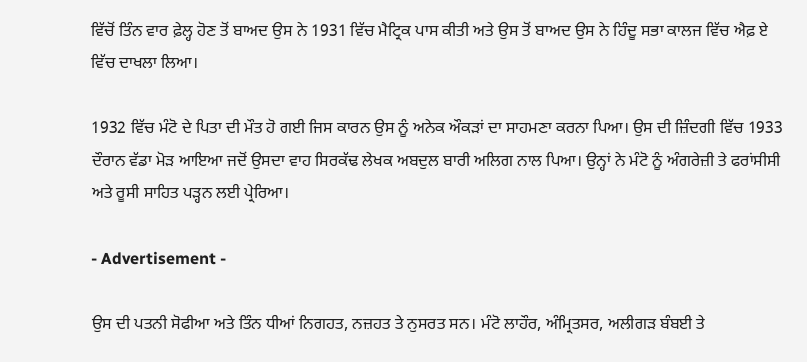ਵਿੱਚੋਂ ਤਿੰਨ ਵਾਰ ਫ਼ੇਲ੍ਹ ਹੋਣ ਤੋਂ ਬਾਅਦ ਉਸ ਨੇ 1931 ਵਿੱਚ ਮੈਟ੍ਰਿਕ ਪਾਸ ਕੀਤੀ ਅਤੇ ਉਸ ਤੋਂ ਬਾਅਦ ਉਸ ਨੇ ਹਿੰਦੂ ਸਭਾ ਕਾਲਜ ਵਿੱਚ ਐਫ਼ ਏ ਵਿੱਚ ਦਾਖਲਾ ਲਿਆ।

1932 ਵਿੱਚ ਮੰਟੋ ਦੇ ਪਿਤਾ ਦੀ ਮੌਤ ਹੋ ਗਈ ਜਿਸ ਕਾਰਨ ਉਸ ਨੂੰ ਅਨੇਕ ਔਕੜਾਂ ਦਾ ਸਾਹਮਣਾ ਕਰਨਾ ਪਿਆ। ਉਸ ਦੀ ਜ਼ਿੰਦਗੀ ਵਿੱਚ 1933 ਦੌਰਾਨ ਵੱਡਾ ਮੋੜ ਆਇਆ ਜਦੋਂ ਉਸਦਾ ਵਾਹ ਸਿਰਕੱਢ ਲੇਖਕ ਅਬਦੁਲ ਬਾਰੀ ਅਲਿਗ ਨਾਲ ਪਿਆ। ਉਨ੍ਹਾਂ ਨੇ ਮੰਟੋ ਨੂੰ ਅੰਗਰੇਜ਼ੀ ਤੇ ਫਰਾਂਸੀਸੀ ਅਤੇ ਰੂਸੀ ਸਾਹਿਤ ਪੜ੍ਹਨ ਲਈ ਪ੍ਰੇਰਿਆ।

- Advertisement -

ਉਸ ਦੀ ਪਤਨੀ ਸੋਫੀਆ ਅਤੇ ਤਿੰਨ ਧੀਆਂ ਨਿਗਹਤ, ਨਜ਼ਹਤ ਤੇ ਨੁਸਰਤ ਸਨ। ਮੰਟੋ ਲਾਹੌਰ, ਅੰਮ੍ਰਿਤਸਰ, ਅਲੀਗੜ ਬੰਬਈ ਤੇ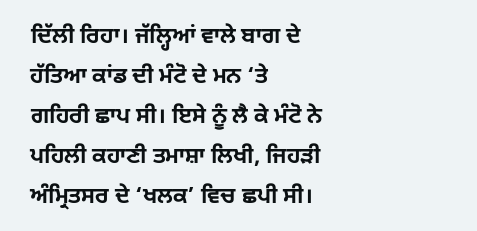ਦਿੱਲੀ ਰਿਹਾ। ਜੱਲ੍ਹਿਆਂ ਵਾਲੇ ਬਾਗ ਦੇ ਹੱਤਿਆ ਕਾਂਡ ਦੀ ਮੰਟੋ ਦੇ ਮਨ ‘ਤੇ ਗਹਿਰੀ ਛਾਪ ਸੀ। ਇਸੇ ਨੂੰ ਲੈ ਕੇ ਮੰਟੋ ਨੇ ਪਹਿਲੀ ਕਹਾਣੀ ਤਮਾਸ਼ਾ ਲਿਖੀ, ਜਿਹੜੀ ਅੰਮ੍ਰਿਤਸਰ ਦੇ ‘ਖਲਕ’ ਵਿਚ ਛਪੀ ਸੀ।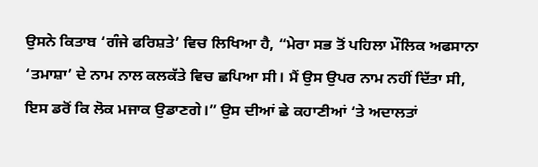ਉਸਨੇ ਕਿਤਾਬ ‘ਗੰਜੇ ਫਰਿਸ਼ਤੇ’ ਵਿਚ ਲਿਖਿਆ ਹੈ, “ਮੇਰਾ ਸਭ ਤੋਂ ਪਹਿਲਾ ਮੌਲਿਕ ਅਫਸਾਨਾ ‘ਤਮਾਸ਼ਾ’ ਦੇ ਨਾਮ ਨਾਲ ਕਲਕੱਤੇ ਵਿਚ ਛਪਿਆ ਸੀ। ਮੈਂ ਉਸ ਉਪਰ ਨਾਮ ਨਹੀਂ ਦਿੱਤਾ ਸੀ, ਇਸ ਡਰੋਂ ਕਿ ਲੋਕ ਮਜਾਕ ਉਡਾਣਗੇ।” ਉਸ ਦੀਆਂ ਛੇ ਕਹਾਣੀਆਂ ‘ਤੇ ਅਦਾਲਤਾਂ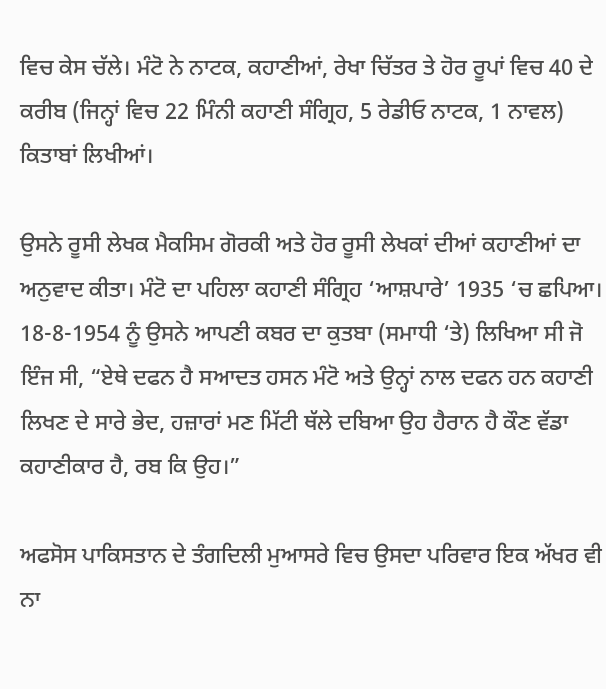ਵਿਚ ਕੇਸ ਚੱਲੇ। ਮੰਟੋ ਨੇ ਨਾਟਕ, ਕਹਾਣੀਆਂ, ਰੇਖਾ ਚਿੱਤਰ ਤੇ ਹੋਰ ਰੂਪਾਂ ਵਿਚ 40 ਦੇ ਕਰੀਬ (ਜਿਨ੍ਹਾਂ ਵਿਚ 22 ਮਿੰਨੀ ਕਹਾਣੀ ਸੰਗ੍ਰਿਹ, 5 ਰੇਡੀਓ ਨਾਟਕ, 1 ਨਾਵਲ) ਕਿਤਾਬਾਂ ਲਿਖੀਆਂ।

ਉਸਨੇ ਰੂਸੀ ਲੇਖਕ ਮੈਕਸਿਮ ਗੋਰਕੀ ਅਤੇ ਹੋਰ ਰੂਸੀ ਲੇਖਕਾਂ ਦੀਆਂ ਕਹਾਣੀਆਂ ਦਾ ਅਨੁਵਾਦ ਕੀਤਾ। ਮੰਟੋ ਦਾ ਪਹਿਲਾ ਕਹਾਣੀ ਸੰਗ੍ਰਿਹ ‘ਆਸ਼ਪਾਰੇ’ 1935 ‘ਚ ਛਪਿਆ। 18-8-1954 ਨੂੰ ਉਸਨੇ ਆਪਣੀ ਕਬਰ ਦਾ ਕੁਤਬਾ (ਸਮਾਧੀ ‘ਤੇ) ਲਿਖਿਆ ਸੀ ਜੋ ਇੰਜ ਸੀ, “ਏਥੇ ਦਫਨ ਹੈ ਸਆਦਤ ਹਸਨ ਮੰਟੋ ਅਤੇ ਉਨ੍ਹਾਂ ਨਾਲ ਦਫਨ ਹਨ ਕਹਾਣੀ ਲਿਖਣ ਦੇ ਸਾਰੇ ਭੇਦ, ਹਜ਼ਾਰਾਂ ਮਣ ਮਿੱਟੀ ਥੱਲੇ ਦਬਿਆ ਉਹ ਹੈਰਾਨ ਹੈ ਕੌਣ ਵੱਡਾ ਕਹਾਣੀਕਾਰ ਹੈ, ਰਬ ਕਿ ਉਹ।”

ਅਫਸੋਸ ਪਾਕਿਸਤਾਨ ਦੇ ਤੰਗਦਿਲੀ ਮੁਆਸਰੇ ਵਿਚ ਉਸਦਾ ਪਰਿਵਾਰ ਇਕ ਅੱਖਰ ਵੀ ਨਾ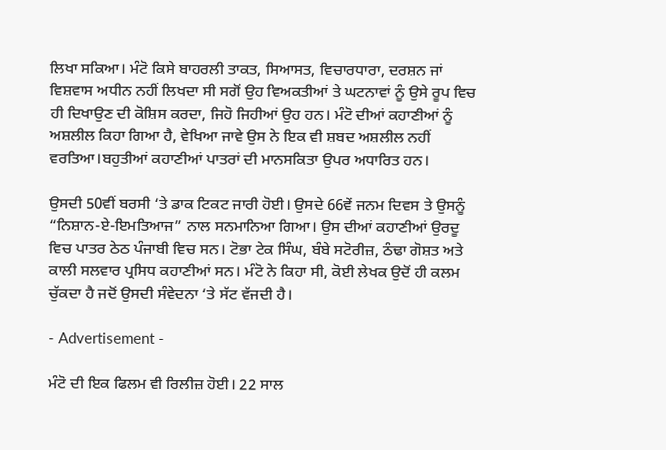ਲਿਖਾ ਸਕਿਆ। ਮੰਟੋ ਕਿਸੇ ਬਾਹਰਲੀ ਤਾਕਤ, ਸਿਆਸਤ, ਵਿਚਾਰਧਾਰਾ, ਦਰਸ਼ਨ ਜਾਂ ਵਿਸ਼ਵਾਸ ਅਧੀਨ ਨਹੀਂ ਲਿਖਦਾ ਸੀ ਸਗੋਂ ਉਹ ਵਿਅਕਤੀਆਂ ਤੇ ਘਟਨਾਵਾਂ ਨੂੰ ਉਸੇ ਰੂਪ ਵਿਚ ਹੀ ਦਿਖਾਉਣ ਦੀ ਕੋਸ਼ਿਸ ਕਰਦਾ, ਜਿਹੋ ਜਿਹੀਆਂ ਉਹ ਹਨ। ਮੰਟੋ ਦੀਆਂ ਕਹਾਣੀਆਂ ਨੂੰ ਅਸ਼ਲੀਲ ਕਿਹਾ ਗਿਆ ਹੈ, ਵੇਖਿਆ ਜਾਵੇ ਉਸ ਨੇ ਇਕ ਵੀ ਸ਼ਬਦ ਅਸ਼ਲੀਲ ਨਹੀਂ ਵਰਤਿਆ।ਬਹੁਤੀਆਂ ਕਹਾਣੀਆਂ ਪਾਤਰਾਂ ਦੀ ਮਾਨਸਕਿਤਾ ਉਪਰ ਅਧਾਰਿਤ ਹਨ।

ਉਸਦੀ 50ਵੀਂ ਬਰਸੀ ‘ਤੇ ਡਾਕ ਟਿਕਟ ਜਾਰੀ ਹੋਈ। ਉਸਦੇ 66ਵੇਂ ਜਨਮ ਦਿਵਸ ਤੇ ਉਸਨੂੰ “ਨਿਸ਼ਾਨ-ਏ-ਇਮਤਿਆਜ” ਨਾਲ ਸਨਮਾਨਿਆ ਗਿਆ। ਉਸ ਦੀਆਂ ਕਹਾਣੀਆਂ ਉਰਦੂ ਵਿਚ ਪਾਤਰ ਠੇਠ ਪੰਜਾਬੀ ਵਿਚ ਸਨ। ਟੋਭਾ ਟੇਕ ਸਿੰਘ, ਬੰਬੇ ਸਟੋਰੀਜ਼, ਠੰਢਾ ਗੋਸ਼ਤ ਅਤੇ ਕਾਲੀ ਸਲਵਾਰ ਪ੍ਰਸਿਧ ਕਹਾਣੀਆਂ ਸਨ। ਮੰਟੋ ਨੇ ਕਿਹਾ ਸੀ, ਕੋਈ ਲੇਖਕ ਉਦੋਂ ਹੀ ਕਲਮ ਚੁੱਕਦਾ ਹੈ ਜਦੋਂ ਉਸਦੀ ਸੰਵੇਦਨਾ ‘ਤੇ ਸੱਟ ਵੱਜਦੀ ਹੈ।

- Advertisement -

ਮੰਟੋ ਦੀ ਇਕ ਫਿਲਮ ਵੀ ਰਿਲੀਜ਼ ਹੋਈ। 22 ਸਾਲ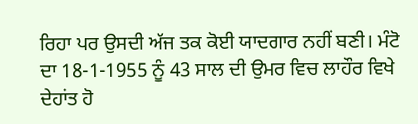ਰਿਹਾ ਪਰ ਉਸਦੀ ਅੱਜ ਤਕ ਕੋਈ ਯਾਦਗਾਰ ਨਹੀਂ ਬਣੀ। ਮੰਟੋ ਦਾ 18-1-1955 ਨੂੰ 43 ਸਾਲ ਦੀ ਉਮਰ ਵਿਚ ਲਾਹੌਰ ਵਿਖੇ ਦੇਹਾਂਤ ਹੋ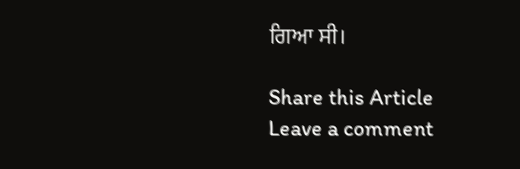ਗਿਆ ਸੀ।

Share this Article
Leave a comment